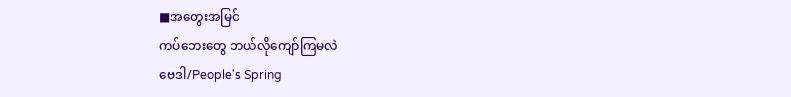■အတွေးအမြင်
ကပ်ဘေးတွေ ဘယ်လိုကျော်ကြမလဲ
ဗေဒါ/People's Spring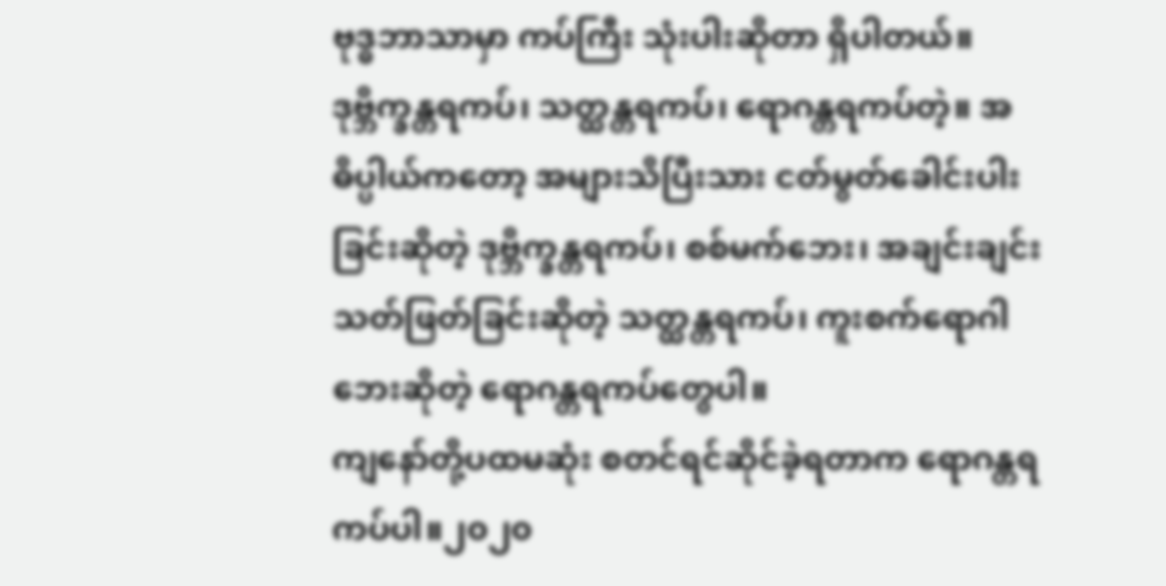ဗုဒ္ဓဘာသာမှာ ကပ်ကြီး သုံးပါးဆိုတာ ရှိပါတယ်။ ဒုဗ္ဘိက္ခန္တရကပ်၊ သတ္ထန္တရကပ်၊ ရောဂန္တရကပ်တဲ့။ အဓိပ္ပါယ်ကတော့ အများသိပြီးသား ငတ်မွတ်ခေါင်းပါးခြင်းဆိုတဲ့ ဒုဗ္ဘိက္ခန္တရကပ်၊ စစ်မက်ဘေး၊ အချင်းချင်း သတ်ဖြတ်ခြင်းဆိုတဲ့ သတ္ထန္တရကပ်၊ ကူးစက်ရောဂါဘေးဆိုတဲ့ ရောဂန္တရကပ်တွေပါ။
ကျနော်တို့ပထမဆုံး စတင်ရင်ဆိုင်ခဲ့ရတာက ရောဂန္တရကပ်ပါ။၂၀၂၀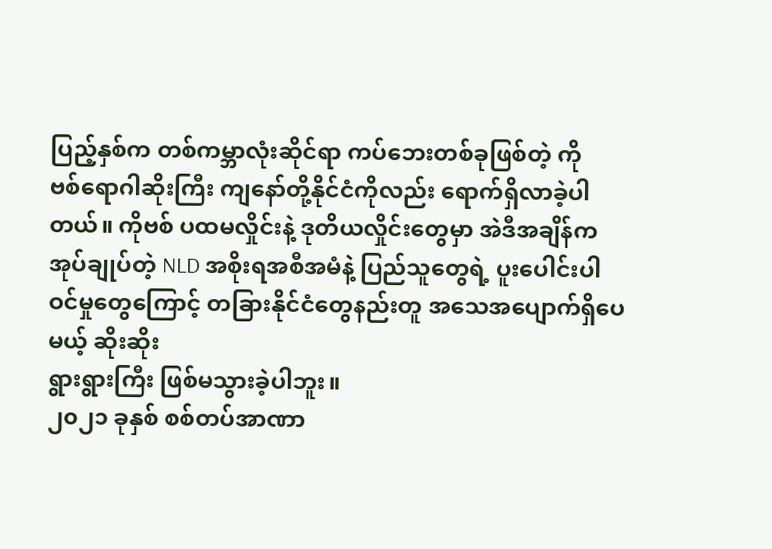ပြည့်နှစ်က တစ်ကမ္ဘာလုံးဆိုင်ရာ ကပ်ဘေးတစ်ခုဖြစ်တဲ့ ကို
ဗစ်ရောဂါဆိုးကြီး ကျနော်တို့နိုင်ငံကိုလည်း ရောက်ရှိလာခဲ့ပါတယ်။ ကိုဗစ် ပထမလှိုင်းနဲ့ ဒုတိယလှိုင်းတွေမှာ အဲဒီအချိန်က အုပ်ချုပ်တဲ့ NLD အစိုးရအစီအမံနဲ့ ပြည်သူတွေရဲ့ ပူးပေါင်းပါဝင်မှုတွေကြောင့် တခြားနိုင်ငံတွေနည်းတူ အသေအပျောက်ရှိပေမယ့် ဆိုးဆိုး
ရွားရွားကြီး ဖြစ်မသွားခဲ့ပါဘူး။
၂၀၂၁ ခုနှစ် စစ်တပ်အာဏာ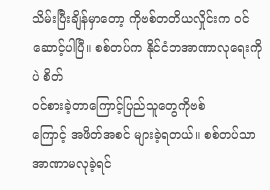သိမ်းပြီးချိန်မှာတော့ ကိုဗစ်တတိယလှိုင်းက ဝင်ဆောင့်ပါပြီ။ စစ်တပ်က နိုင်ငံဘအာဏာလုရေးကိုပဲ စိတ်
ဝင်စားခဲ့တာကြောင့်ပြည်သူတွေကိုဗစ်
ကြောင့် အဖိတ်အစင် များခဲ့ရတယ်။ စစ်တပ်သာအာဏာမလုခဲ့ရင်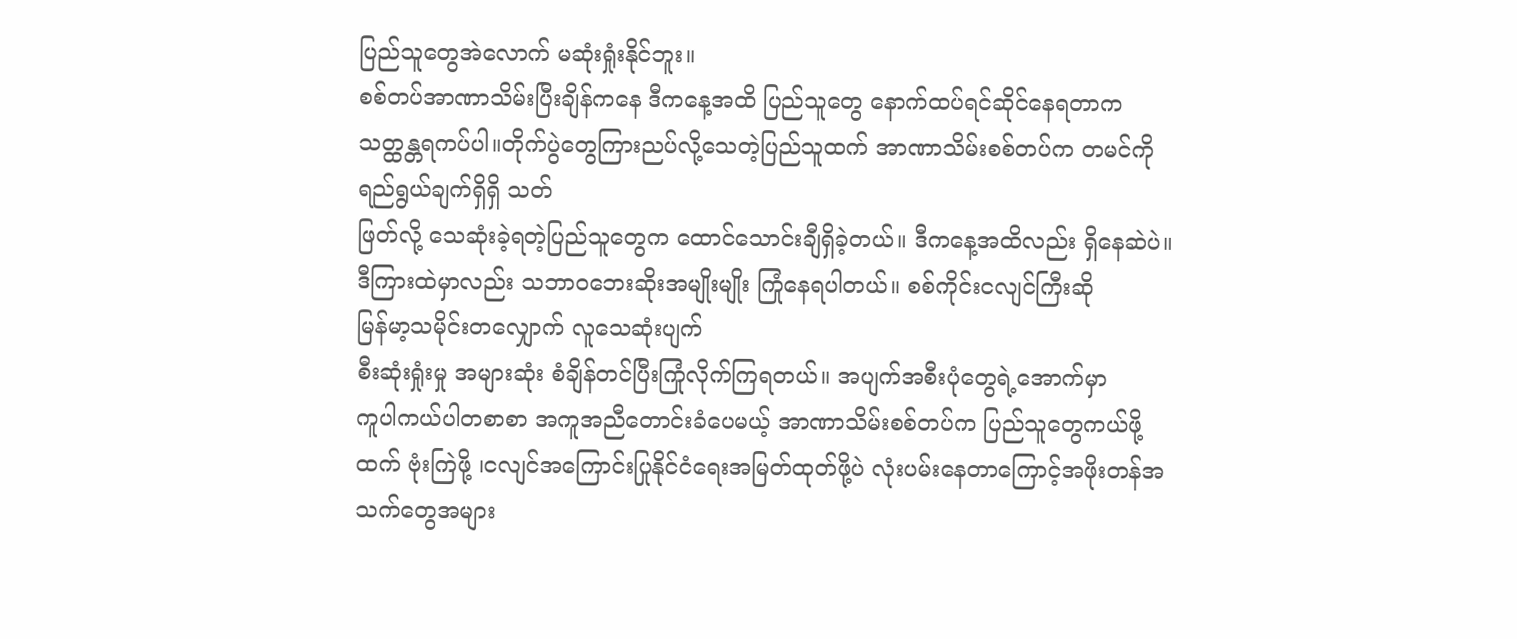ပြည်သူတွေအဲလောက် မဆုံးရှုံးနိုင်ဘူး။
စစ်တပ်အာဏာသိမ်းပြီးချိန်ကနေ ဒီကနေ့အထိ ပြည်သူတွေ နောက်ထပ်ရင်ဆိုင်နေရတာက သတ္ထန္တရကပ်ပါ။တိုက်ပွဲတွေကြားညပ်လို့သေတဲ့ပြည်သူထက် အာဏာသိမ်းစစ်တပ်က တမင်ကို ရည်ရွယ်ချက်ရှိရှိ သတ်
ဖြတ်လို့ သေဆုံးခဲ့ရတဲ့ပြည်သူတွေက ထောင်သောင်းချီရှိခဲ့တယ်။ ဒီကနေ့အထိလည်း ရှိနေဆဲပဲ။
ဒီကြားထဲမှာလည်း သဘာဝဘေးဆိုးအမျိုးမျိုး ကြုံနေရပါတယ်။ စစ်ကိုင်းငလျင်ကြီးဆို
မြန်မာ့သမိုင်းတလျှောက် လူသေဆုံးပျက်
စီးဆုံးရှုံးမှု အများဆုံး စံချိန်တင်ပြီးကြုံလိုက်ကြရတယ်။ အပျက်အစီးပုံတွေရဲ့အောက်မှာ
ကူပါကယ်ပါတစာစာ အကူအညီတောင်းခံပေမယ့် အာဏာသိမ်းစစ်တပ်က ပြည်သူတွေကယ်ဖို့ထက် ဗုံးကြဲဖို့ ၊ငလျင်အကြောင်းပြုနိုင်ငံရေးအမြတ်ထုတ်ဖို့ပဲ လုံးပမ်းနေတာကြောင့်အဖိုးတန်အသက်တွေအများ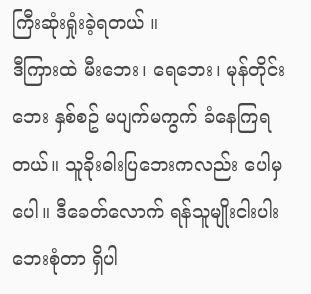ကြီးဆုံးရှုံးခဲ့ရတယ် ။
ဒီကြားထဲ မီးဘေး၊ ရေဘေး၊ မုန်တိုင်းဘေး နှစ်စဥ် မပျက်မကွက် ခံနေကြရတယ်။ သူခိုးဓါးပြဘေးကလည်း ပေါမှပေါ။ ဒီခေတ်လောက် ရန်သူမျိုးငါးပါးဘေးစုံတာ ရှိပါ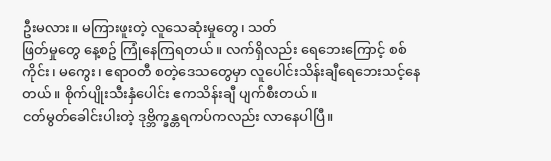ဦးမလား။ မကြားဖူးတဲ့ လူသေဆုံးမှုတွေ၊ သတ်
ဖြတ်မှုတွေ နေ့စဥ် ကြုံနေကြရတယ်။ လက်ရှိလည်း ရေဘေးကြောင့် စစ်ကိုင်း၊ မကွေး၊ ဧရာဝတီ စတဲ့ဒေသတွေမှာ လူပေါင်းသိန်းချီရေဘေးသင့်နေတယ်။ စိုက်ပျိုးသီးနှံပေါင်း ဧကသိန်းချီ ပျက်စီးတယ်။
ငတ်မွတ်ခေါင်းပါးတဲ့ ဒုဗ္ဘိက္ခန္တရကပ်ကလည်း လာနေပါပြီ။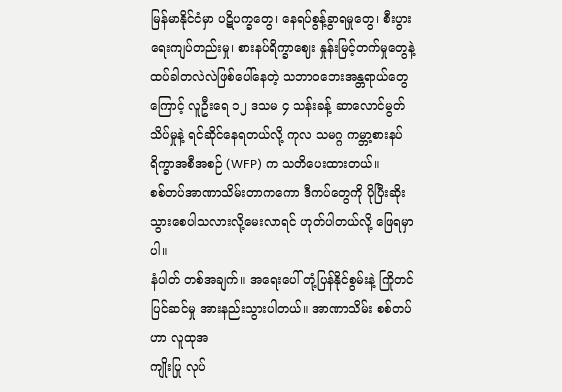မြန်မာနိုင်ငံမှာ ပဋိပက္ခတွေ၊ နေရပ်စွန့်ခွာရမှုတွေ၊ စီးပွားရေးကျပ်တည်းမှု၊ စားနပ်ရိက္ခာဈေး နှုန်းမြင့်တက်မှုတွေနဲ့ ထပ်ခါတလဲလဲဖြစ်ပေါ်နေတဲ့ သဘာဝဘေးအန္တရာယ်တွေကြောင့် လူဦးရေ ၁၂ ဒသမ ၄ သန်းခန့် ဆာလောင်မွတ်သိပ်မှုနဲ့ ရင်ဆိုင်နေရတယ်လို့ ကုလ သမဂ္ဂ ကမ္ဘာ့စားနပ်ရိက္ခာအစီအစဉ် (WFP) က သတိပေးထားတယ်။
စစ်တပ်အာဏာသိမ်းတာကကော ဒီကပ်တွေကို ပိုပြီးဆိုးသွားစေပါသလားလို့မေးလာရင် ဟုတ်ပါတယ်လို့ ဖြေရမှာပါ။
နံပါတ် တစ်အချက်။ အရေးပေါ် တုံ့ပြန်နိုင်စွမ်းနဲ့ ကြိုတင်ပြင်ဆင်မှု အားနည်းသွားပါတယ်။ အာဏာသိမ်း စစ်တပ်ဟာ လူထုအ
ကျိုးပြု လုပ်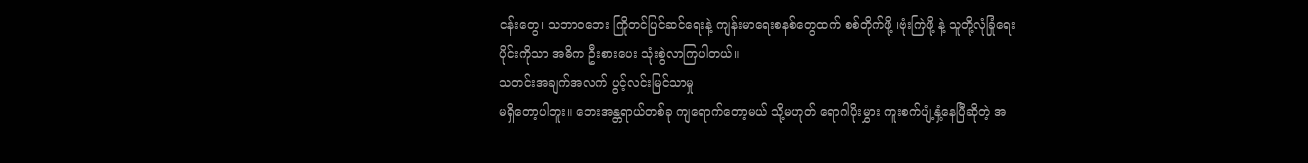ငန်းတွေ၊ သဘာဝဘေး ကြိုတင်ပြင်ဆင်ရေးနဲ့ ကျန်းမာရေးစနစ်တွေထက် စစ်တိုက်ဖို့ ၊ဗုံးကြဲဖို့ နဲ့ သူတို့လုံခြုံရေးပိုင်းကိုသာ အဓိက ဦးစားပေး သုံးစွဲလာကြပါတယ်။
သတင်းအချက်အလက် ပွင့်လင်းမြင်သာမှု
မရှိတော့ပါဘူး။ ဘေးအန္တရာယ်တစ်ခု ကျရောက်တော့မယ် သို့မဟုတ် ရောဂါပိုးမွှား ကူးစက်ပျံ့နှံ့နေပြီဆိုတဲ့ အ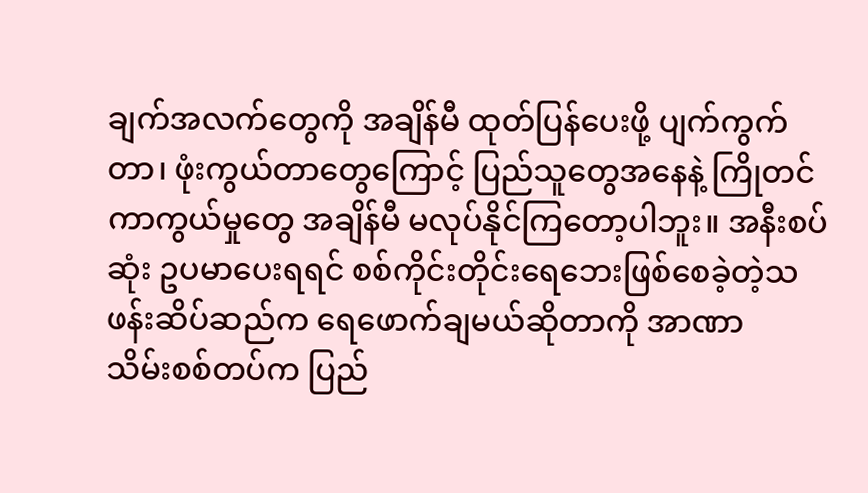ချက်အလက်တွေကို အချိန်မီ ထုတ်ပြန်ပေးဖို့ ပျက်ကွက်တာ၊ ဖုံးကွယ်တာတွေကြောင့် ပြည်သူတွေအနေနဲ့ ကြိုတင်ကာကွယ်မှုတွေ အချိန်မီ မလုပ်နိုင်ကြတော့ပါဘူး။ အနီးစပ်ဆုံး ဥပမာပေးရရင် စစ်ကိုင်းတိုင်းရေဘေးဖြစ်စေခဲ့တဲ့သဖန်းဆိပ်ဆည်က ရေဖောက်ချမယ်ဆိုတာကို အာဏာ
သိမ်းစစ်တပ်က ပြည်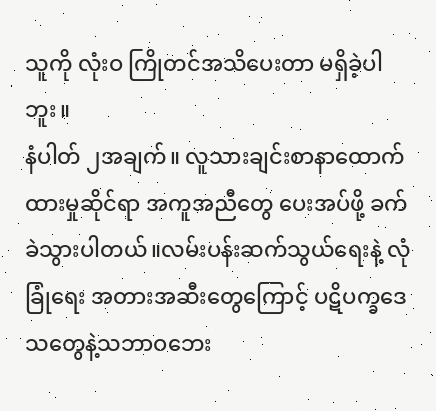သူကို လုံးဝ ကြိုတင်အသိပေးတာ မရှိခဲ့ပါဘူး။
နံပါတ် ၂အချက်။ လူသားချင်းစာနာထောက်
ထားမှုဆိုင်ရာ အကူအညီတွေ ပေးအပ်ဖို့ ခက်
ခဲသွားပါတယ်။လမ်းပန်းဆက်သွယ်ရေးနဲ့ လုံခြုံရေး အတားအဆီးတွေကြောင့် ပဋိပက္ခဒေသတွေနဲ့သဘာဝဘေး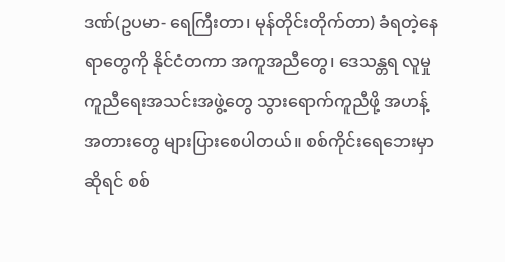ဒဏ်(ဥပမာ- ရေကြီးတာ၊ မုန်တိုင်းတိုက်တာ) ခံရတဲ့နေရာတွေကို နိုင်ငံတကာ အကူအညီတွေ၊ ဒေသန္တရ လူမှုကူညီရေးအသင်းအဖွဲ့တွေ သွားရောက်ကူညီဖို့ အဟန့်အတားတွေ များပြားစေပါတယ်။ စစ်ကိုင်းရေဘေးမှာဆိုရင် စစ်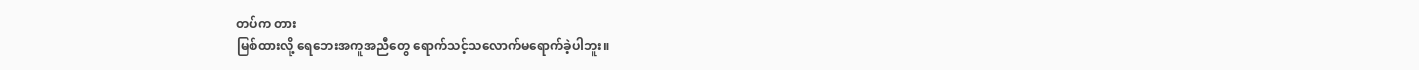တပ်က တား
မြစ်ထားလို့ ရေဘေးအကူအညီတွေ ရောက်သင့်သလောက်မရောက်ခဲ့ပါဘူး။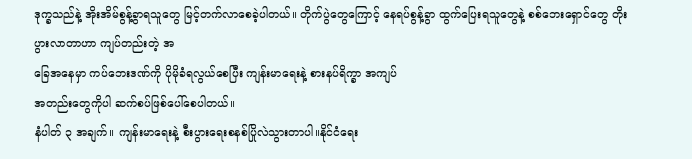ဒုက္ခသည်နဲ့ အိုးအိမ်စွန့်ခွာရသူတွေ မြင့်တက်လာစေခဲ့ပါတယ်။ တိုက်ပွဲတွေကြောင့် နေရပ်စွန့်ခွာ ထွက်ပြေးရသူတွေနဲ့ စစ်ဘေးရှောင်တွေ တိုးပွားလာတာဟာ ကျပ်တည်းတဲ့ အ
ခြေအနေမှာ ကပ်ဘေးဒဏ်ကို ပိုမိုခံရလွယ်စေပြီး ကျန်းမာရေးနဲ့ စားနပ်ရိက္ခာ အကျပ်
အတည်းတွေကိုပါ ဆက်စပ်ဖြစ်ပေါ်စေပါတယ်။
နံပါတ် ၃ အချက်။ ကျန်းမာရေးနဲ့ စီးပွားရေးစနစ်ပြိုလဲသွားတာပါ။နိုင်ငံရေး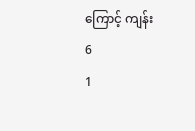ကြောင့် ကျန်း
6
1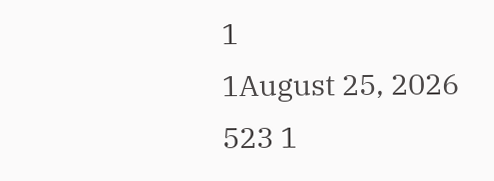1
1August 25, 2026 523 1